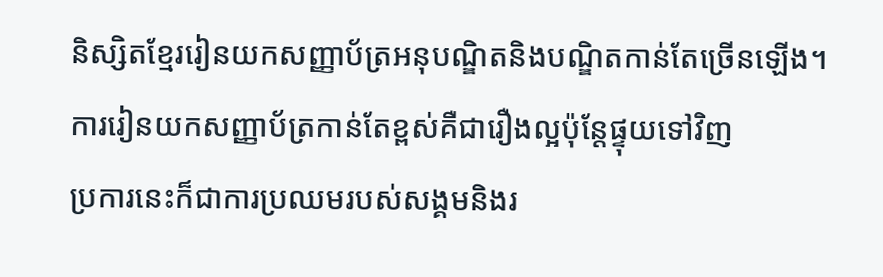និស្សិតខ្មែររៀនយកសញ្ញាប័ត្រអនុបណ្ឌិតនិងបណ្ឌិតកាន់តែច្រើនឡើង។
ការរៀនយកសញ្ញាប័ត្រកាន់តែខ្ពស់គឺជារឿងល្អប៉ុន្តែផ្ទុយទៅវិញ
ប្រការនេះក៏ជាការប្រឈមរបស់សង្គមនិងរ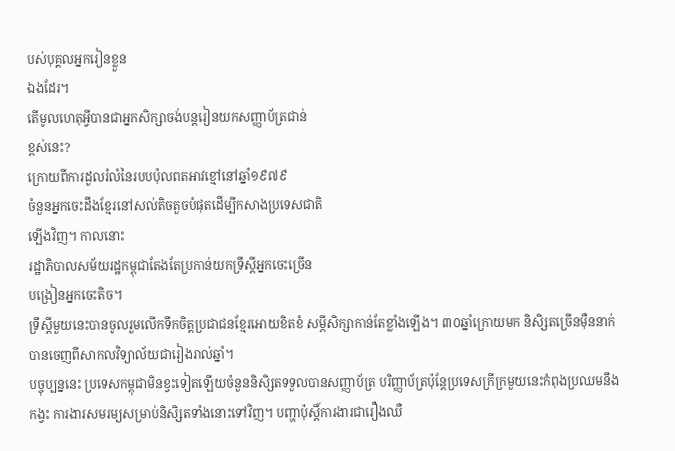បស់បុគ្គលអ្នករៀនខ្លួន
ឯងដែរ។
តើមូលហេតុអ្វីបានជាអ្នកសិក្សាចង់បន្តរៀនយកសញ្ញាប័ត្រជាន់
ខ្ពស់នេះ?
ក្រោយពីការដួលរំលំនៃរបបប៉ុលពតអាវខ្មៅនៅឆ្នាំ១៩៧៩
ចំនួនអ្នកចេះដឹងខ្មែរនៅសល់តិចតួចបំផុតដើម្បីកសាងប្រទេសជាតិ
ឡើងវិញ។ កាលនោះ
រដ្ឋាភិបាលសម័យរដ្ឋកម្ពុជាតែងតែប្រកាន់យកទ្រឹស្តីអ្នកចេះច្រើន
បង្រៀនអ្នកចេះតិច។
ទ្រឹស្តីមួយនេះបានចូលរួមលើកទឹកចិត្តប្រជាជនខ្មែរអោយខិតខំ សម្ភីសិក្សាកាន់តែខ្លាំងឡើង។ ៣០ឆ្នាំក្រោយមក និសិ្សតច្រើនម៉ឺននាក់បានចេញពីសាកលវិទ្យាល័យជារៀងរាល់ឆ្នាំ។
បច្ចុប្បន្ននេះ ប្រទេសកម្ពុជាមិនខ្វះទៀតឡើយចំនួននិសិ្សតទទួលបានសញ្ញាប័ត្រ បរិញ្ញាប័ត្រប៉ុន្តែប្រទេសក្រីក្រមួយនេះកំពុងប្រឈមនឹងកង្វះ ការងារសមរម្យសម្រាប់និសិ្សតទាំងនោះទៅវិញ។ បញ្ហាប៉ុស្តិ៍ការងារជារឿងឈឺ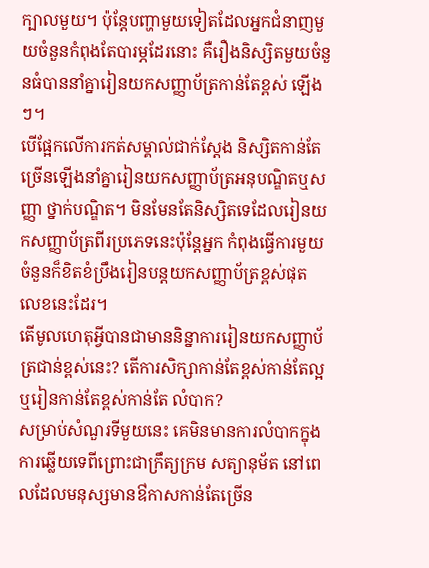ក្បាលមួយ។ ប៉ុន្តែបញ្ហាមួយទៀតដែលអ្នកជំនាញមួយចំនួនកំពុងតែបារម្ភដែរនោះ គឺរឿងនិស្សិតមួយចំនួនធំបាននាំគ្នារៀនយកសញ្ញាប័ត្រកាន់តែខ្ពស់ ឡើងៗ។
បើផ្អែកលើការកត់សម្គាល់ជាក់ស្តែង និស្សិតកាន់តែច្រើនឡើងនាំគ្នារៀនយកសញ្ញាប័ត្រអនុបណ្ឌិតឬសញ្ញា ថ្នាក់បណ្ឌិត។ មិនមែនតែនិស្សិតទេដែលរៀនយកសញ្ញាប័ត្រពីរប្រភេទនេះប៉ុន្តែអ្នក កំពុងធ្វើការមួយចំនួនក៏ខិតខំប្រឹងរៀនបន្តយកសញ្ញាប័ត្រខ្ពស់ផុត លេខនេះដែរ។
តើមូលហេតុអ្វីបានជាមាននិន្នាការរៀនយកសញ្ញាប័ត្រជាន់ខ្ពស់នេះ? តើការសិក្សាកាន់តែខ្ពស់កាន់តែល្អឬរៀនកាន់តែខ្ពស់កាន់តែ លំបាក?
សម្រាប់សំណួរទីមួយនេះ គេមិនមានការលំបាកក្នុងការឆ្លើយទេពីព្រោះជាក្រឹត្យក្រម សត្យានុម័ត នៅពេលដែលមនុស្សមានឳកាសកាន់តែច្រើន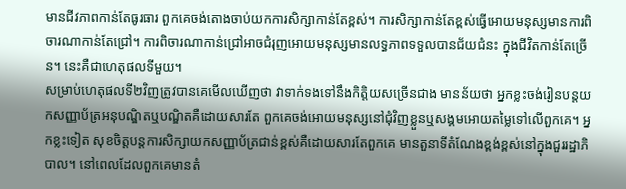មានជីវភាពកាន់តែធូរធារ ពួកគេចង់តោងចាប់យកការសិក្សាកាន់តែខ្ពស់។ ការសិក្សាកាន់តែខ្ពស់ធ្វើអោយមនុស្សមានការពិចារណាកាន់តែជ្រៅ។ ការពិចារណាកាន់ជ្រៅអាចជំរុញអោយមនុស្សមានលទ្ធភាពទទួលបានជ័យជំនះ ក្នុងជីវិតកាន់តែច្រើន។ នេះគឺជាហេតុផលទីមួយ។
សម្រាប់ហេតុផលទី២វិញត្រូវបានគេមើលឃើញថា វាទាក់ទងទៅនឹងកិត្តិយសច្រើនជាង មានន័យថា អ្នកខ្លះចង់រៀនបន្តយកសញ្ញាប័ត្រអនុបណ្ឌិតឬបណ្ឌិតគឺដោយសារតែ ពួកគេចង់អោយមនុស្សនៅជុំវិញខ្លួនឬសង្គមអោយតម្លៃទៅលើពួកគេ។ អ្នកខ្លះទៀត សុខចិត្តបន្តការសិក្សាយកសញ្ញាប័ត្រជាន់ខ្ពស់គឺដោយសារតែពួកគេ មានតួនាទីតំណែងខ្ពង់ខ្ពស់នៅក្នុងជួររដ្ឋាភិបាល។ នៅពេលដែលពួកគេមានតំ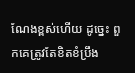ណែងខ្ពស់ហើយ ដូច្នេះ ពួកគេត្រូវតែខិតខំប្រឹង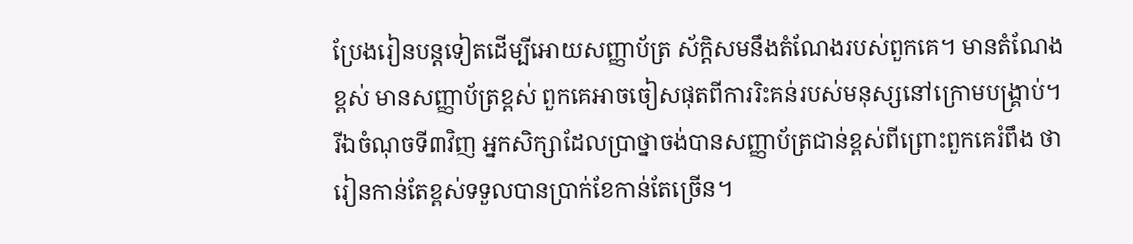ប្រែងរៀនបន្តទៀតដើម្បីអោយសញ្ញាប័ត្រ ស័ក្តិសមនឹងតំណែងរបស់ពួកគេ។ មានតំណែងខ្ពស់ មានសញ្ញាប័ត្រខ្ពស់ ពួកគេអាចចៀសផុតពីការរិះគន់របស់មនុស្សនៅក្រោមបង្រ្គាប់។ រីឯចំណុចទី៣វិញ អ្នកសិក្សាដែលប្រាថ្នាចង់បានសញ្ញាប័ត្រជាន់ខ្ពស់ពីព្រោះពួកគេរំពឹង ថា រៀនកាន់តែខ្ពស់ទទួលបានប្រាក់ខែកាន់តែច្រើន។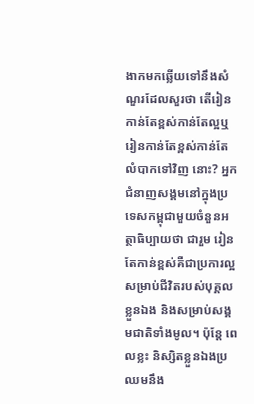ងាកមកឆ្លើយទៅនឹងសំណួរដែលសួរថា តើរៀនកាន់តែខ្ពស់កាន់តែល្អឬរៀនកាន់តែខ្ពស់កាន់តែលំបាកទៅវិញ នោះ? អ្នកជំនាញសង្គមនៅក្នុងប្រទេសកម្ពុជាមួយចំនួនអត្ថាធិប្បាយថា ជារួម រៀនតែកាន់ខ្ពស់គឺជាប្រការល្អសម្រាប់ជីវិតរបស់បុគ្គលខ្លួនឯង និងសម្រាប់សង្គមជាតិទាំងមូល។ ប៉ុន្តែ ពេលខ្លះ និស្សិតខ្លួនឯងប្រឈមនឹង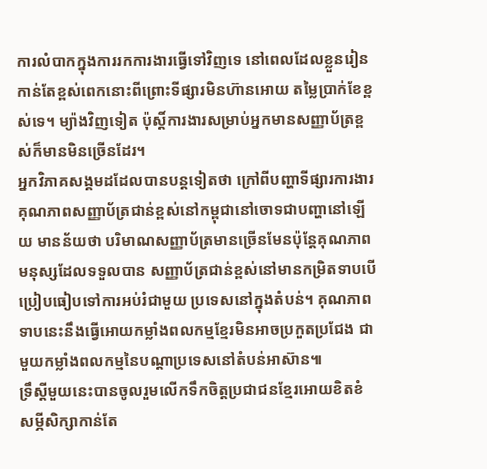ការលំបាកក្នុងការរកការងារធ្វើទៅវិញទេ នៅពេលដែលខ្លួនរៀនកាន់តែខ្ពស់ពេកនោះពីព្រោះទីផ្សារមិនហ៊ានអោយ តម្លៃប្រាក់ខែខ្ពស់ទេ។ ម្យ៉ាងវិញទៀត ប៉ុស្តិ៍ការងារសម្រាប់អ្នកមានសញ្ញាប័ត្រខ្ពស់ក៏មានមិនច្រើនដែរ។
អ្នកវិភាគសង្គមដដែលបានបន្តទៀតថា ក្រៅពីបញ្ហាទីផ្សារការងារ គុណភាពសញ្ញាប័ត្រជាន់ខ្ពស់នៅកម្ពុជានៅចោទជាបញ្ហានៅឡើយ មានន័យថា បរិមាណសញ្ញាប័ត្រមានច្រើនមែនប៉ុន្តែគុណភាពមនុស្សដែលទទួលបាន សញ្ញាប័ត្រជាន់ខ្ពស់នៅមានកម្រិតទាបបើប្រៀបធៀបទៅការអប់រំជាមួយ ប្រទេសនៅក្នុងតំបន់។ គុណភាពទាបនេះនឹងធ្វើអោយកម្លាំងពលកម្មខ្មែរមិនអាចប្រកួតប្រជែង ជាមួយកម្លាំងពលកម្មនៃបណ្តាប្រទេសនៅតំបន់អាស៊ាន៕
ទ្រឹស្តីមួយនេះបានចូលរួមលើកទឹកចិត្តប្រជាជនខ្មែរអោយខិតខំ សម្ភីសិក្សាកាន់តែ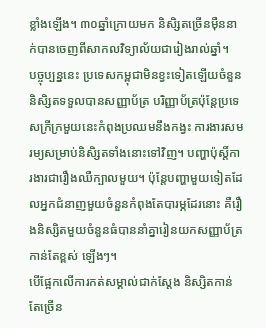ខ្លាំងឡើង។ ៣០ឆ្នាំក្រោយមក និសិ្សតច្រើនម៉ឺននាក់បានចេញពីសាកលវិទ្យាល័យជារៀងរាល់ឆ្នាំ។
បច្ចុប្បន្ននេះ ប្រទេសកម្ពុជាមិនខ្វះទៀតឡើយចំនួននិសិ្សតទទួលបានសញ្ញាប័ត្រ បរិញ្ញាប័ត្រប៉ុន្តែប្រទេសក្រីក្រមួយនេះកំពុងប្រឈមនឹងកង្វះ ការងារសមរម្យសម្រាប់និសិ្សតទាំងនោះទៅវិញ។ បញ្ហាប៉ុស្តិ៍ការងារជារឿងឈឺក្បាលមួយ។ ប៉ុន្តែបញ្ហាមួយទៀតដែលអ្នកជំនាញមួយចំនួនកំពុងតែបារម្ភដែរនោះ គឺរឿងនិស្សិតមួយចំនួនធំបាននាំគ្នារៀនយកសញ្ញាប័ត្រកាន់តែខ្ពស់ ឡើងៗ។
បើផ្អែកលើការកត់សម្គាល់ជាក់ស្តែង និស្សិតកាន់តែច្រើន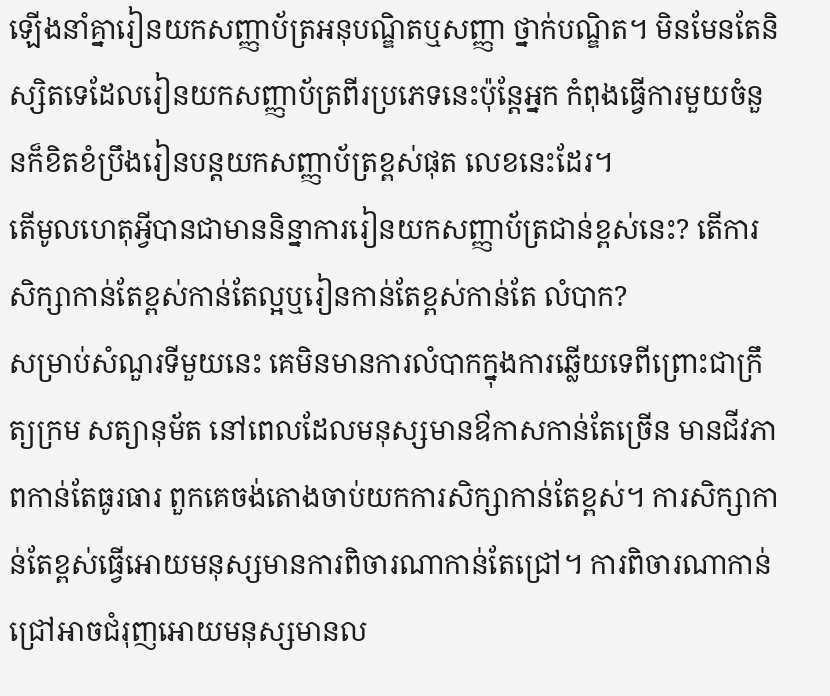ឡើងនាំគ្នារៀនយកសញ្ញាប័ត្រអនុបណ្ឌិតឬសញ្ញា ថ្នាក់បណ្ឌិត។ មិនមែនតែនិស្សិតទេដែលរៀនយកសញ្ញាប័ត្រពីរប្រភេទនេះប៉ុន្តែអ្នក កំពុងធ្វើការមួយចំនួនក៏ខិតខំប្រឹងរៀនបន្តយកសញ្ញាប័ត្រខ្ពស់ផុត លេខនេះដែរ។
តើមូលហេតុអ្វីបានជាមាននិន្នាការរៀនយកសញ្ញាប័ត្រជាន់ខ្ពស់នេះ? តើការសិក្សាកាន់តែខ្ពស់កាន់តែល្អឬរៀនកាន់តែខ្ពស់កាន់តែ លំបាក?
សម្រាប់សំណួរទីមួយនេះ គេមិនមានការលំបាកក្នុងការឆ្លើយទេពីព្រោះជាក្រឹត្យក្រម សត្យានុម័ត នៅពេលដែលមនុស្សមានឳកាសកាន់តែច្រើន មានជីវភាពកាន់តែធូរធារ ពួកគេចង់តោងចាប់យកការសិក្សាកាន់តែខ្ពស់។ ការសិក្សាកាន់តែខ្ពស់ធ្វើអោយមនុស្សមានការពិចារណាកាន់តែជ្រៅ។ ការពិចារណាកាន់ជ្រៅអាចជំរុញអោយមនុស្សមានល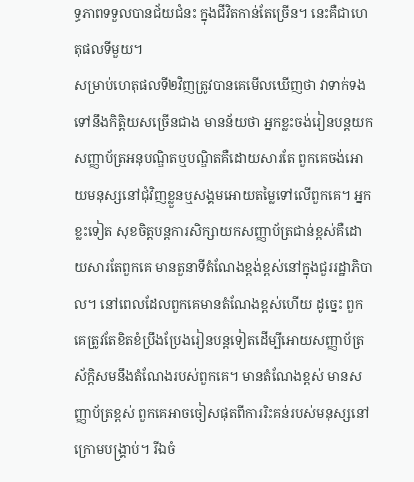ទ្ធភាពទទួលបានជ័យជំនះ ក្នុងជីវិតកាន់តែច្រើន។ នេះគឺជាហេតុផលទីមួយ។
សម្រាប់ហេតុផលទី២វិញត្រូវបានគេមើលឃើញថា វាទាក់ទងទៅនឹងកិត្តិយសច្រើនជាង មានន័យថា អ្នកខ្លះចង់រៀនបន្តយកសញ្ញាប័ត្រអនុបណ្ឌិតឬបណ្ឌិតគឺដោយសារតែ ពួកគេចង់អោយមនុស្សនៅជុំវិញខ្លួនឬសង្គមអោយតម្លៃទៅលើពួកគេ។ អ្នកខ្លះទៀត សុខចិត្តបន្តការសិក្សាយកសញ្ញាប័ត្រជាន់ខ្ពស់គឺដោយសារតែពួកគេ មានតួនាទីតំណែងខ្ពង់ខ្ពស់នៅក្នុងជួររដ្ឋាភិបាល។ នៅពេលដែលពួកគេមានតំណែងខ្ពស់ហើយ ដូច្នេះ ពួកគេត្រូវតែខិតខំប្រឹងប្រែងរៀនបន្តទៀតដើម្បីអោយសញ្ញាប័ត្រ ស័ក្តិសមនឹងតំណែងរបស់ពួកគេ។ មានតំណែងខ្ពស់ មានសញ្ញាប័ត្រខ្ពស់ ពួកគេអាចចៀសផុតពីការរិះគន់របស់មនុស្សនៅក្រោមបង្រ្គាប់។ រីឯចំ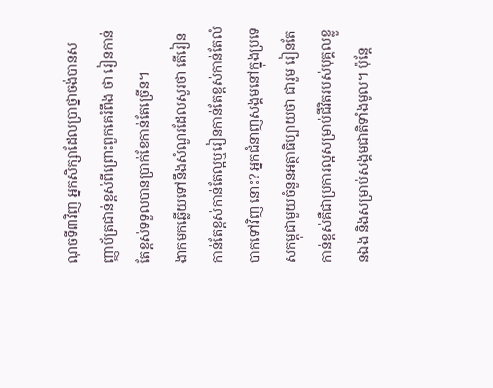ណុចទី៣វិញ អ្នកសិក្សាដែលប្រាថ្នាចង់បានសញ្ញាប័ត្រជាន់ខ្ពស់ពីព្រោះពួកគេរំពឹង ថា រៀនកាន់តែខ្ពស់ទទួលបានប្រាក់ខែកាន់តែច្រើន។
ងាកមកឆ្លើយទៅនឹងសំណួរដែលសួរថា តើរៀនកាន់តែខ្ពស់កាន់តែល្អឬរៀនកាន់តែខ្ពស់កាន់តែលំបាកទៅវិញ នោះ? អ្នកជំនាញសង្គមនៅក្នុងប្រទេសកម្ពុជាមួយចំនួនអត្ថាធិប្បាយថា ជារួម រៀនតែកាន់ខ្ពស់គឺជាប្រការល្អសម្រាប់ជីវិតរបស់បុគ្គលខ្លួនឯង និងសម្រាប់សង្គមជាតិទាំងមូល។ ប៉ុន្តែ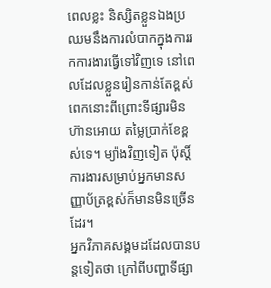ពេលខ្លះ និស្សិតខ្លួនឯងប្រឈមនឹងការលំបាកក្នុងការរកការងារធ្វើទៅវិញទេ នៅពេលដែលខ្លួនរៀនកាន់តែខ្ពស់ពេកនោះពីព្រោះទីផ្សារមិនហ៊ានអោយ តម្លៃប្រាក់ខែខ្ពស់ទេ។ ម្យ៉ាងវិញទៀត ប៉ុស្តិ៍ការងារសម្រាប់អ្នកមានសញ្ញាប័ត្រខ្ពស់ក៏មានមិនច្រើនដែរ។
អ្នកវិភាគសង្គមដដែលបានបន្តទៀតថា ក្រៅពីបញ្ហាទីផ្សា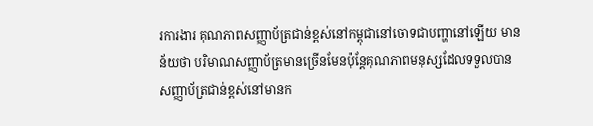រការងារ គុណភាពសញ្ញាប័ត្រជាន់ខ្ពស់នៅកម្ពុជានៅចោទជាបញ្ហានៅឡើយ មានន័យថា បរិមាណសញ្ញាប័ត្រមានច្រើនមែនប៉ុន្តែគុណភាពមនុស្សដែលទទួលបាន សញ្ញាប័ត្រជាន់ខ្ពស់នៅមានក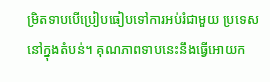ម្រិតទាបបើប្រៀបធៀបទៅការអប់រំជាមួយ ប្រទេសនៅក្នុងតំបន់។ គុណភាពទាបនេះនឹងធ្វើអោយក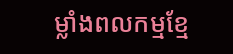ម្លាំងពលកម្មខ្មែ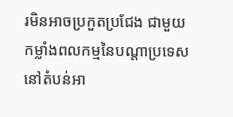រមិនអាចប្រកួតប្រជែង ជាមួយកម្លាំងពលកម្មនៃបណ្តាប្រទេសនៅតំបន់អា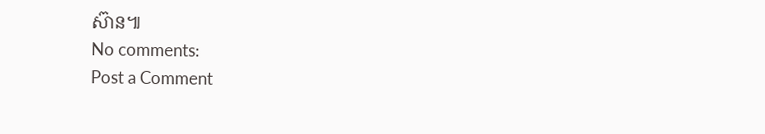ស៊ាន៕
No comments:
Post a Comment